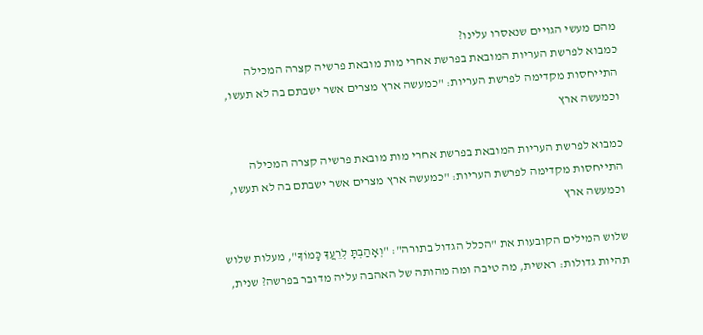מהם מעשי הגויים שנאסרו עלינו?
כמבוא לפרשת העריות המובאת בפרשת אחרי מות מובאת פרשיה קצרה המכילה התייחסות מקדימה לפרשת העריות: "כמעשה ארץ מצרים אשר ישבתם בה לא תעשו, וכמעשה ארץ

כמבוא לפרשת העריות המובאת בפרשת אחרי מות מובאת פרשיה קצרה המכילה התייחסות מקדימה לפרשת העריות: "כמעשה ארץ מצרים אשר ישבתם בה לא תעשו, וכמעשה ארץ

שלוש המילים הקובעות את "הכלל הגדול בתורה": "וְאָהַבְתָּ לְרֵעֲךָ כָּמוֹךָ", מעלות שלוש תהיות גדולות: ראשית, מה טיבה ומה מהותה של האהבה עליה מדובר בפרשה? שנית,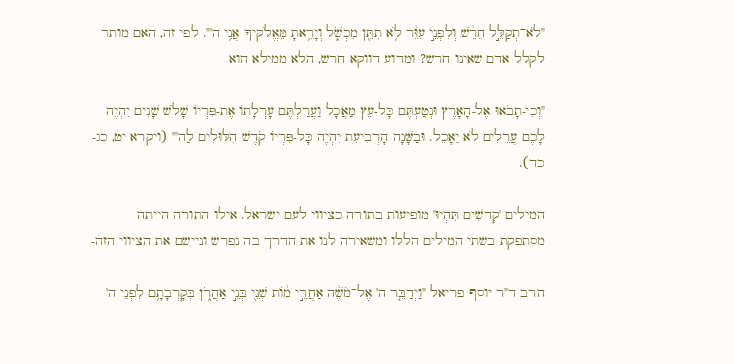"לֹא־תְקַלֵּ֣ל חֵרֵ֔שׁ וְלִפְנֵ֣י עִוֵּ֔ר לֹ֥א תִתֵּ֖ן מִכְשֹׁ֑ל וְיָרֵ֥אתָ מֵּאֱלֹקיךָ אֲנִ֥י ה'". לפי זה, האם מותר לקלל אדם שאינו חרש? ומדוע דווקא חרש, הלא ממילא הוא

"וְכִי-תָבֹאוּ אֶל-הָאָרֶץ וּנְטַעְתֶּם כָּל-עֵץ מַאֲכָל וַעֲרַלְתֶּם עָרְלָתוֹ אֶת-פִּרְיוֹ שָׁלֹשׁ שָׁנִים יִהְיֶה לָכֶם עֲרֵלִים לֹא יֵאָכֵל. וּבַשָּׁנָה הָרְבִיעִת יִהְיֶה כָּל-פִּרְיוֹ קֹדֶשׁ הִלּוּלִים לַה'" (ויקרא יט, כג-כד).

המילים 'קְדשִׁים תִּהְיוּ' מופיעות בתורה כציווי לעם ישראל. אילו התורה הייתה מסתפקת בשתי המילים הללו ומשאירה לנו את הדרך בה נפרש וניישם את הציווי הזה-

הרב ד"ר יוסף פריאל "וַיְדַבֵּ֤ר ה' אֶל־מֹשֶׁ֔ה אַחֲרֵ֣י מ֔וֹת שְׁנֵ֖י בְּנֵ֣י אַהֲרֹ֑ן בְּקָרְבָתָ֥ם לִפְנֵי ה'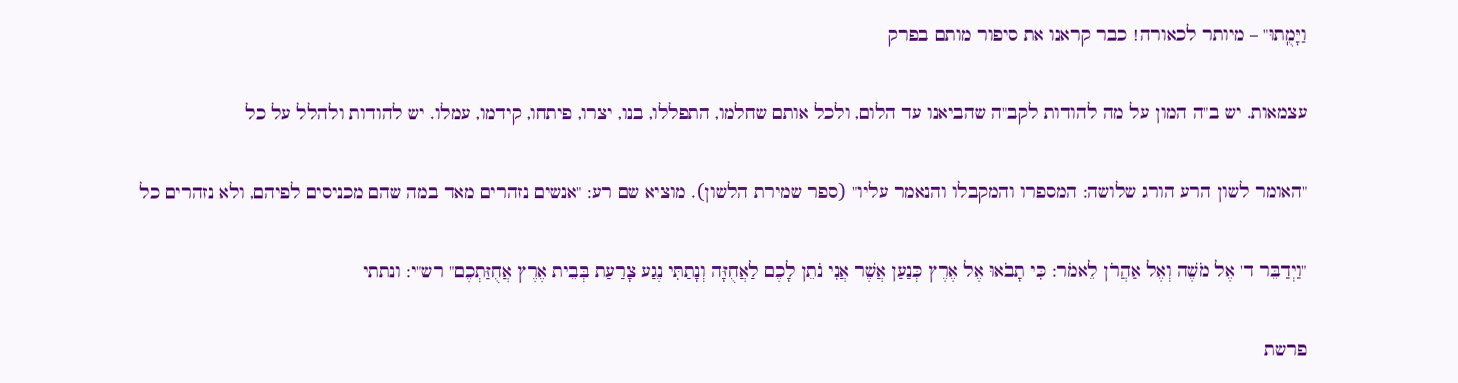וַיָּמֻֽתוּ" – מיותר לכאורה! כבר קראנו את סיפור מותם בפרק

עצמאות. יש ב"ה המון על מה להודות לקב"ה שהביאנו עד הלום, ולכל אותם שחלמו, התפללו, בנו, יצרו, פיתחו, קידמו, עמלו. יש להודות ולהלל על כל

"האומר לשון הרע הורג שלושה: המספרו והמקבלו והנאמר עליו" (ספר שמירת הלשון). מוציא שם רע: "אנשים נזהרים מאד במה שהם מכניסים לפיהם, ולא נזהרים כל

"וַיְדַבֵּר ד' אֶל מֹשֶׁה וְאֶל אַהֲרֹן לֵאמֹר: כִּי תָבֹאוּ אֶל אֶרֶץ כְּנַעַן אֲשֶׁר אֲנִי נֹתֵן לָכֶם לַאֲחֻזָּה וְנָתַתִּי נֶגַע צָרַעַת בְּבֵית אֶרֶץ אֲחֻזַּתְכֶם" רש"י: ונתתי

פרשת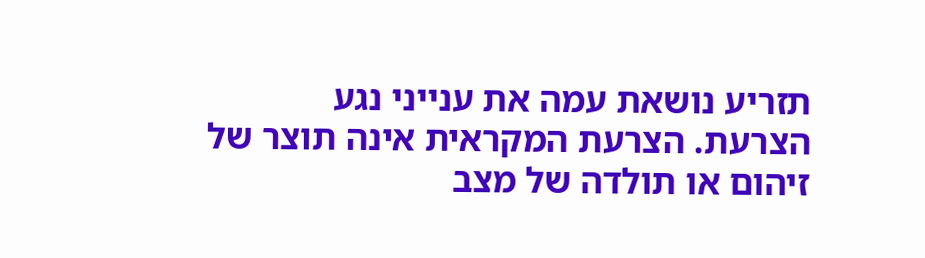תזריע נושאת עמה את ענייני נגע הצרעת. הצרעת המקראית אינה תוצר של זיהום או תולדה של מצב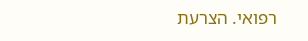רפואי. הצרעת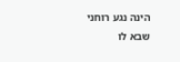הינה נגע רוחני שבא לו